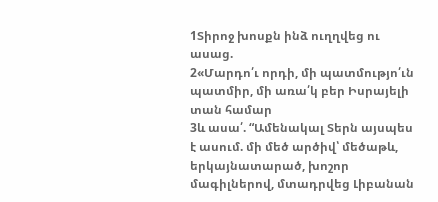1Տիրոջ խոսքն ինձ ուղղվեց ու ասաց.
2«Մարդո՛ւ որդի, մի պատմությո՛ւն պատմիր, մի առա՛կ բեր Իսրայելի տան համար
3և ասա՛. “Ամենակալ Տերն այսպես է ասում. մի մեծ արծիվ՝ մեծաթև, երկայնատարած, խոշոր մագիլներով, մտադրվեց Լիբանան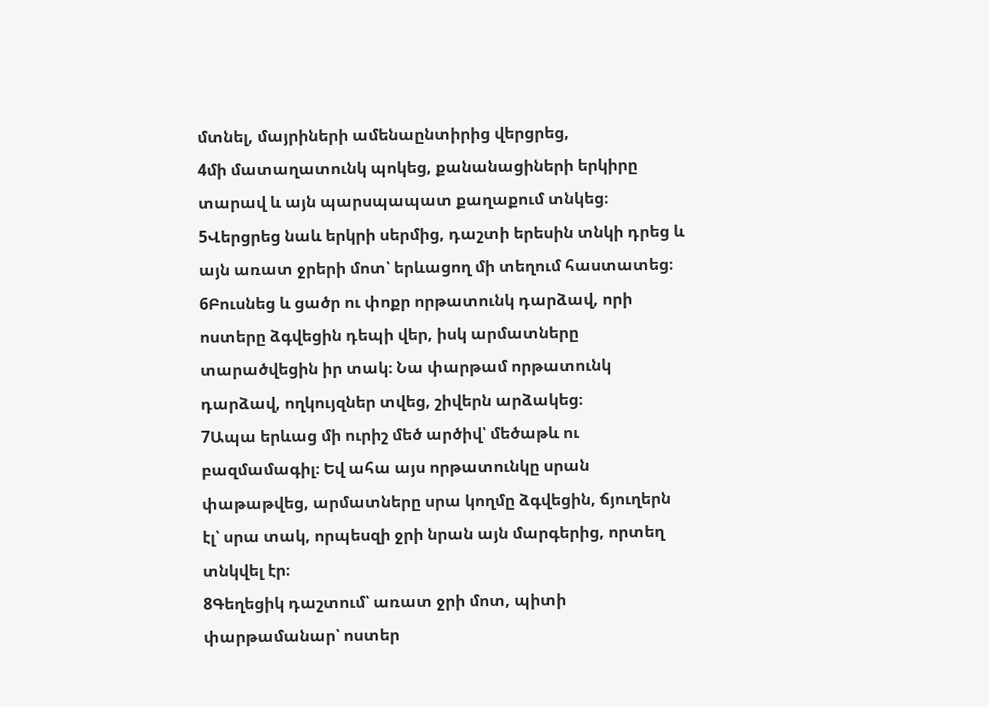մտնել, մայրիների ամենաընտիրից վերցրեց,
4մի մատաղատունկ պոկեց, քանանացիների երկիրը տարավ և այն պարսպապատ քաղաքում տնկեց։
5Վերցրեց նաև երկրի սերմից, դաշտի երեսին տնկի դրեց և այն առատ ջրերի մոտ՝ երևացող մի տեղում հաստատեց։
6Բուսնեց և ցածր ու փոքր որթատունկ դարձավ, որի ոստերը ձգվեցին դեպի վեր, իսկ արմատները տարածվեցին իր տակ։ Նա փարթամ որթատունկ դարձավ, ողկույզներ տվեց, շիվերն արձակեց։
7Ապա երևաց մի ուրիշ մեծ արծիվ՝ մեծաթև ու բազմամագիլ։ Եվ ահա այս որթատունկը սրան փաթաթվեց, արմատները սրա կողմը ձգվեցին, ճյուղերն էլ՝ սրա տակ, որպեսզի ջրի նրան այն մարգերից, որտեղ տնկվել էր։
8Գեղեցիկ դաշտում՝ առատ ջրի մոտ, պիտի փարթամանար՝ ոստեր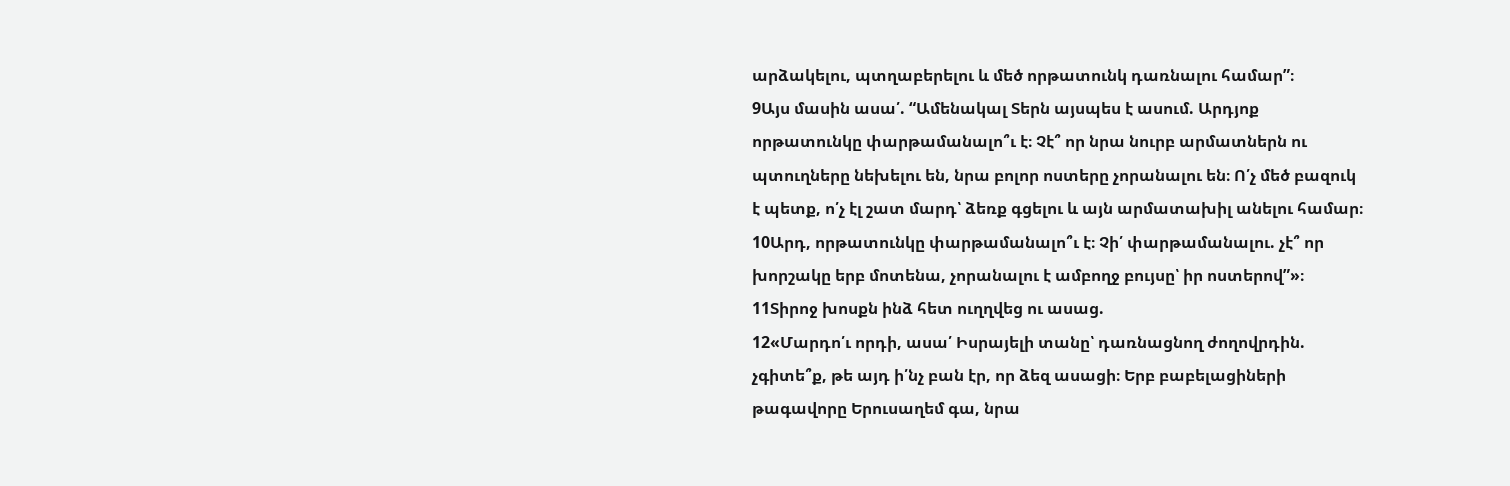արձակելու, պտղաբերելու և մեծ որթատունկ դառնալու համար”։
9Այս մասին ասա՛. “Ամենակալ Տերն այսպես է ասում. Արդյոք որթատունկը փարթամանալո՞ւ է։ Չէ՞ որ նրա նուրբ արմատներն ու պտուղները նեխելու են, նրա բոլոր ոստերը չորանալու են։ Ո՛չ մեծ բազուկ է պետք, ո՛չ էլ շատ մարդ՝ ձեռք գցելու և այն արմատախիլ անելու համար։
10Արդ, որթատունկը փարթամանալո՞ւ է։ Չի՛ փարթամանալու. չէ՞ որ խորշակը երբ մոտենա, չորանալու է ամբողջ բույսը՝ իր ոստերով”»։
11Տիրոջ խոսքն ինձ հետ ուղղվեց ու ասաց.
12«Մարդո՛ւ որդի, ասա՛ Իսրայելի տանը՝ դառնացնող ժողովրդին. չգիտե՞ք, թե այդ ի՛նչ բան էր, որ ձեզ ասացի։ Երբ բաբելացիների թագավորը Երուսաղեմ գա, նրա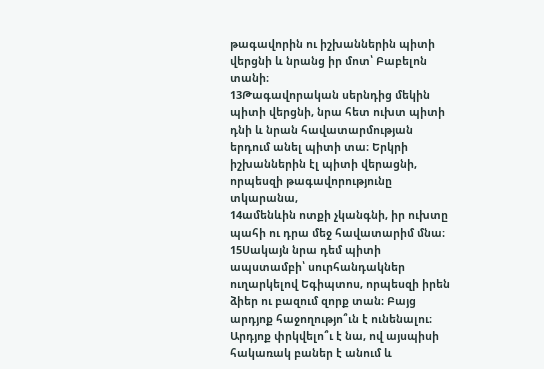թագավորին ու իշխաններին պիտի վերցնի և նրանց իր մոտ՝ Բաբելոն տանի։
13Թագավորական սերնդից մեկին պիտի վերցնի, նրա հետ ուխտ պիտի դնի և նրան հավատարմության երդում անել պիտի տա։ Երկրի իշխաններին էլ պիտի վերացնի, որպեսզի թագավորությունը տկարանա,
14ամենևին ոտքի չկանգնի, իր ուխտը պահի ու դրա մեջ հավատարիմ մնա։
15Սակայն նրա դեմ պիտի ապստամբի՝ սուրհանդակներ ուղարկելով Եգիպտոս, որպեսզի իրեն ձիեր ու բազում զորք տան։ Բայց արդյոք հաջողությո՞ւն է ունենալու։ Արդյոք փրկվելո՞ւ է նա, ով այսպիսի հակառակ բաներ է անում և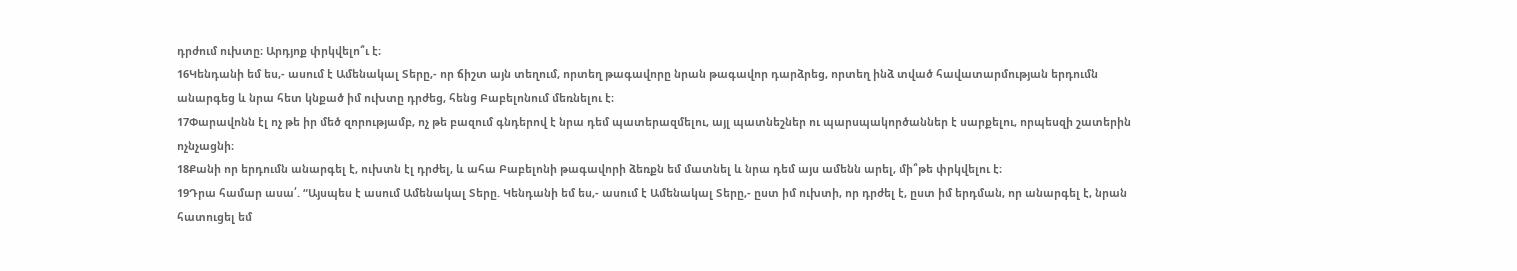դրժում ուխտը։ Արդյոք փրկվելո՞ւ է։
16Կենդանի եմ ես,- ասում է Ամենակալ Տերը,- որ ճիշտ այն տեղում, որտեղ թագավորը նրան թագավոր դարձրեց, որտեղ ինձ տված հավատարմության երդումն անարգեց և նրա հետ կնքած իմ ուխտը դրժեց, հենց Բաբելոնում մեռնելու է։
17Փարավոնն էլ ոչ թե իր մեծ զորությամբ, ոչ թե բազում գնդերով է նրա դեմ պատերազմելու, այլ պատնեշներ ու պարսպակործաններ է սարքելու, որպեսզի շատերին ոչնչացնի։
18Քանի որ երդումն անարգել է, ուխտն էլ դրժել, և ահա Բաբելոնի թագավորի ձեռքն եմ մատնել և նրա դեմ այս ամենն արել, մի՞թե փրկվելու է։
19Դրա համար ասա՛. “Այսպես է ասում Ամենակալ Տերը. Կենդանի եմ ես,- ասում է Ամենակալ Տերը,- ըստ իմ ուխտի, որ դրժել է, ըստ իմ երդման, որ անարգել է, նրան հատուցել եմ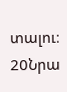տալու։
20Նրա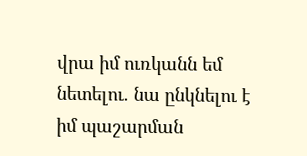վրա իմ ուռկանն եմ նետելու. նա ընկնելու է իմ պաշարման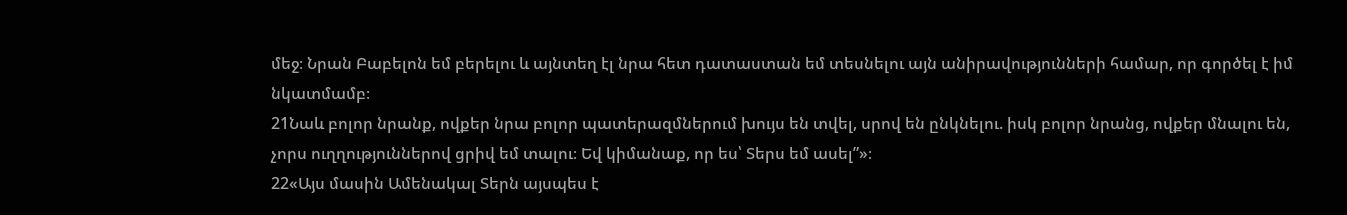մեջ։ Նրան Բաբելոն եմ բերելու և այնտեղ էլ նրա հետ դատաստան եմ տեսնելու այն անիրավությունների համար, որ գործել է իմ նկատմամբ։
21Նաև բոլոր նրանք, ովքեր նրա բոլոր պատերազմներում խույս են տվել, սրով են ընկնելու. իսկ բոլոր նրանց, ովքեր մնալու են, չորս ուղղություններով ցրիվ եմ տալու։ Եվ կիմանաք, որ ես՝ Տերս եմ ասել”»։
22«Այս մասին Ամենակալ Տերն այսպես է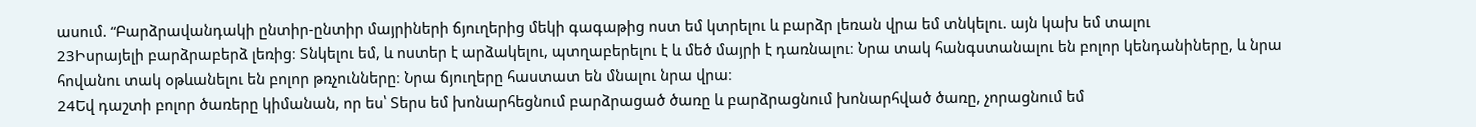ասում. “Բարձրավանդակի ընտիր-ընտիր մայրիների ճյուղերից մեկի գագաթից ոստ եմ կտրելու և բարձր լեռան վրա եմ տնկելու. այն կախ եմ տալու
23Իսրայելի բարձրաբերձ լեռից։ Տնկելու եմ, և ոստեր է արձակելու, պտղաբերելու է և մեծ մայրի է դառնալու։ Նրա տակ հանգստանալու են բոլոր կենդանիները, և նրա հովանու տակ օթևանելու են բոլոր թռչունները։ Նրա ճյուղերը հաստատ են մնալու նրա վրա։
24Եվ դաշտի բոլոր ծառերը կիմանան, որ ես՝ Տերս եմ խոնարհեցնում բարձրացած ծառը և բարձրացնում խոնարհված ծառը, չորացնում եմ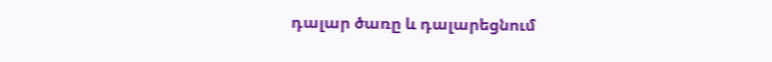դալար ծառը և դալարեցնում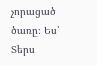չորացած ծառը։ Ես՝ Տերս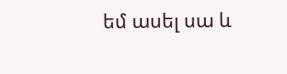եմ ասել սա և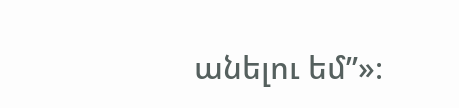անելու եմ”»։